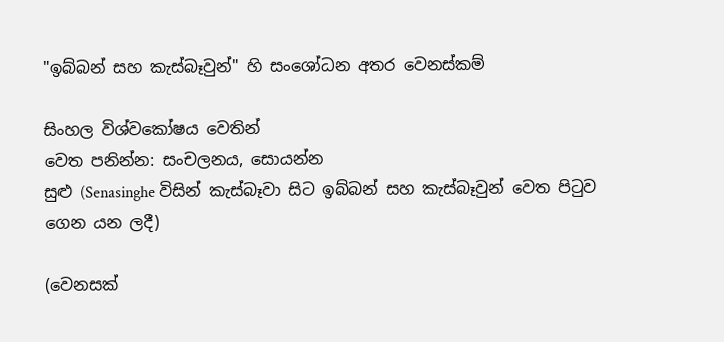"ඉබ්බන් සහ කැස්බෑවුන්" හි සංශෝධන අතර වෙනස්කම්

සිංහල විශ්වකෝෂය වෙතින්
වෙත පනින්න: සංචලනය, සොයන්න
සුළු (Senasinghe විසින් කැස්බෑවා සිට ඉබ්බන් සහ කැස්බෑවුන් වෙත පිටුව ගෙන යන ලදී)

(වෙනසක්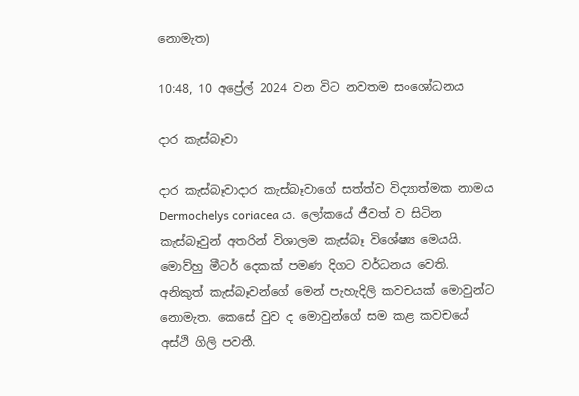නොමැත)

10:48, 10 අප්‍රේල් 2024 වන විට නවතම සංශෝධනය

දාර කැස්බෑවා

දාර කැස්බෑවාදාර කැස්බෑවාගේ සත්ත්ව විද්‍යාත්මක නාමය Dermochelys coriacea ය. ලෝකයේ ජීවත් ව සිටින කැස්බෑවුන් අතරින් විශාලම කැස්බෑ විශේෂ්‍ය මෙයයි. මොව්හු මීටර් දෙකක් පමණ දිගට වර්ධනය වෙති. අනිකුත් කැස්බෑවන්ගේ මෙන් පැහැදිලි කවචයක් මොවුන්ට නොමැත. කෙසේ වුව ද මොවුන්ගේ සම කළ කවචයේ අස්ථි ගිලි පවතී.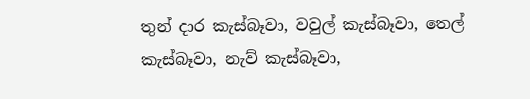තුන් දාර කැස්බෑවා, වවුල් කැස්බෑවා, තෙල් කැස්බෑවා, නැව් කැස්බෑවා,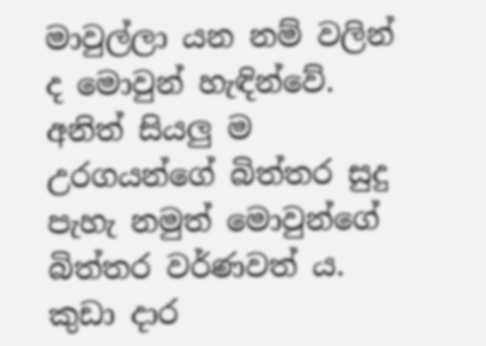මාවුල්ලා යන නම් වලින් ද මොවුන් හැඳින්වේ. අනිත් සියලු ම උරගයන්ගේ බිත්තර සුදු පැහැ නමුත් මොවුන්ගේ බිත්තර වර්ණවත් ය. කුඩා දාර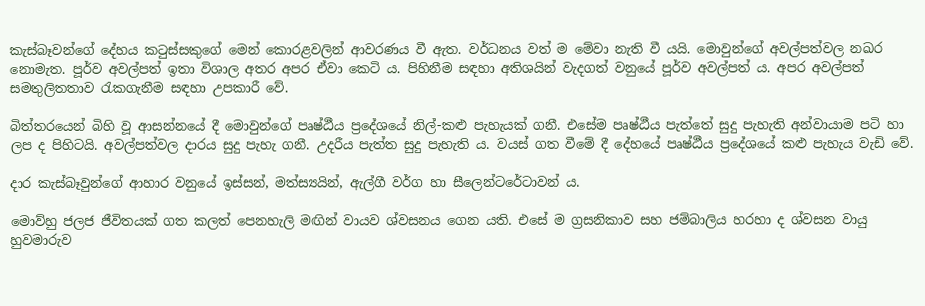කැස්බෑවන්ගේ දේහය කටුස්සකුගේ මෙන් කොරළවලින් ආවරණය වී ඇත. වර්ධනය වත් ම මේවා නැති වී යයි. මොවුන්ගේ අවල්පත්වල නඛර නොමැත. පූර්ව අවල්පත් ඉතා විශාල අතර අපර ඒවා කෙටි ය. පිහිනීම සඳහා අතිශයින් වැදගත් වනුයේ පූර්ව අවල්පත් ය. අපර අවල්පත් සමතුලිතතාව රැකගැනීම සඳහා උපකාරී වේ.

බිත්තරයෙන් බිහි වූ ආසන්නයේ දී මොවුන්ගේ පෘෂ්ඨීය ප්‍රදේශයේ නිල්-කළු පැහැයක් ගනී. එසේම පෘෂ්ඨීය පැත්තේ සුදු පැහැති අන්වායාම පටි හා ලප ද පිහිටයි. අවල්පත්වල දාරය සුදු පැහැ ගනී. උදරීය පැත්ත සුදු පැහැති ය. වයස් ගත වීමේ දී දේහයේ පෘෂ්ඨීය ප්‍රදේශයේ කළු පැහැය වැඩි වේ.

දාර කැස්බෑවුන්ගේ ආහාර වනුයේ ඉස්සන්, මත්ස්‍යයින්, ඇල්ගී වර්ග හා සීලෙන්ටරේටාවන් ය.

මොව්හු ජලජ ජීවිතයක් ගත කලත් පෙනහැලි මඟින් වායව ශ්වසනය ගෙන යති. එසේ ම ග්‍රසනිකාව සහ ජම්බාලිය හරහා ද ශ්වසන වායු හුවමාරුව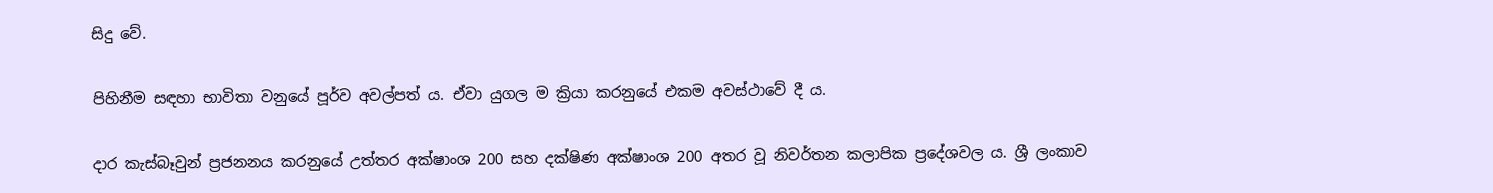සිදු වේ.

පිහිනීම සඳහා භාවිතා වනුයේ පූර්ව අවල්පත් ය. ඒවා යුගල ම ක්‍රියා කරනුයේ එකම අවස්ථාවේ දී ය.

දාර කැස්බෑවුන් ප්‍රජනනය කරනුයේ උත්තර අක්ෂාංශ 200 සහ දක්ෂිණ අක්ෂාංශ 200 අතර වූ නිවර්තන කලාපික ප්‍රදේශවල ය. ශ්‍රී ලංකාව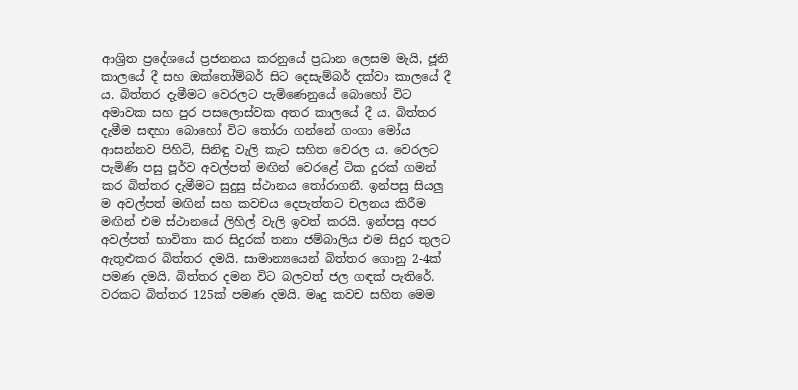ආශ්‍රිත ප්‍රදේශයේ ප්‍රජනනය කරනුයේ ප්‍රධාන ලෙසම මැයි, ජූනි කාලයේ දී සහ ඔක්තෝම්බර් සිට දෙසැම්බර් දක්වා කාලයේ දී ය. බිත්තර දැමීමට වෙරලට පැමිණෙනුයේ බොහෝ විට අමාවක සහ පුර පසලොස්වක අතර කාලයේ දී ය. බිත්තර දැමීම සඳහා බොහෝ විට තෝරා ගන්නේ ගංගා මෝය ආසන්නව පිහිටි, සිනිඳු වැලි කැට සහිත වෙරල ය. වෙරලට පැමිණි පසු පූර්ව අවල්පත් මඟින් වෙරළේ ටික දුරක් ගමන් කර බිත්තර දැමීමට සුදුසු ස්ථානය තෝරාගනී. ඉන්පසු සියලු ම අවල්පත් මඟින් සහ කවචය දෙපැත්තට චලනය කිරීම මඟින් එම ස්ථානයේ ලිහිල් වැලි ඉවත් කරයි. ඉන්පසු අපර අවල්පත් භාවිතා කර සිදුරක් තනා ජම්බාලිය එම සිදුර තුලට ඇතුළුකර බිත්තර දමයි. සාමාන්‍යයෙන් බිත්තර ගොනු 2-4ක් පමණ දමයි. බිත්තර දමන විට බලවත් ජල ගඳක් පැතිරේ. වරකට බිත්තර 125ක් පමණ දමයි. මෘදු කවච සහිත මෙම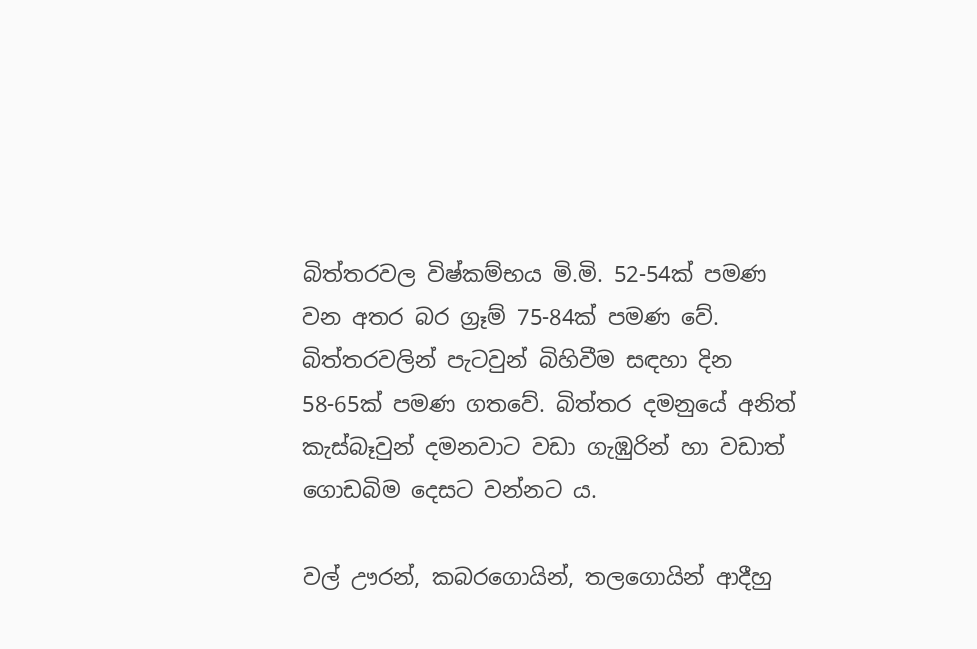බිත්තරවල විෂ්කම්භය මි.මි. 52-54ක් පමණ වන අතර බර ග්‍රෑම් 75-84ක් පමණ වේ. බිත්තරවලින් පැටවුන් බිහිවීම සඳහා දින 58-65ක් පමණ ගතවේ. බිත්තර දමනුයේ අනිත් කැස්බෑවුන් දමනවාට වඩා ගැඹුරින් හා වඩාත් ගොඩබිම දෙසට වන්නට ය.

වල් ඌරන්, කබරගොයින්, තලගොයින් ආදීහු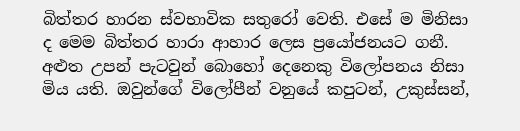බිත්තර හාරන ස්වභාවික සතුරෝ වෙති. එසේ ම මිනිසා ද මෙම බිත්තර හාරා ආහාර ලෙස ප්‍රයෝජනයට ගනී. අළුත උපන් පැටවුන් බොහෝ දෙනෙකු විලෝපනය නිසා මිය යති. ඔවුන්ගේ විලෝපීන් වනුයේ කපුටන්, උකුස්සන්,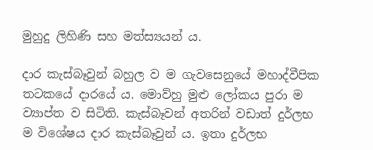මුහුදු ලිහිණි සහ මත්ස්‍යයන් ය.

දාර කැස්බෑවුන් බහුල ව ම ගැවසෙනුයේ මහාද්වීපික තටකයේ දාරයේ ය. මොව්හු මුළු ලෝකය පුරා ම ව්‍යාප්ත ව සිටිති. කැස්බෑවන් අතරින් වඩාත් දුර්ලභ ම විශේෂය දාර කැස්බෑවුන් ය. ඉතා දුර්ලභ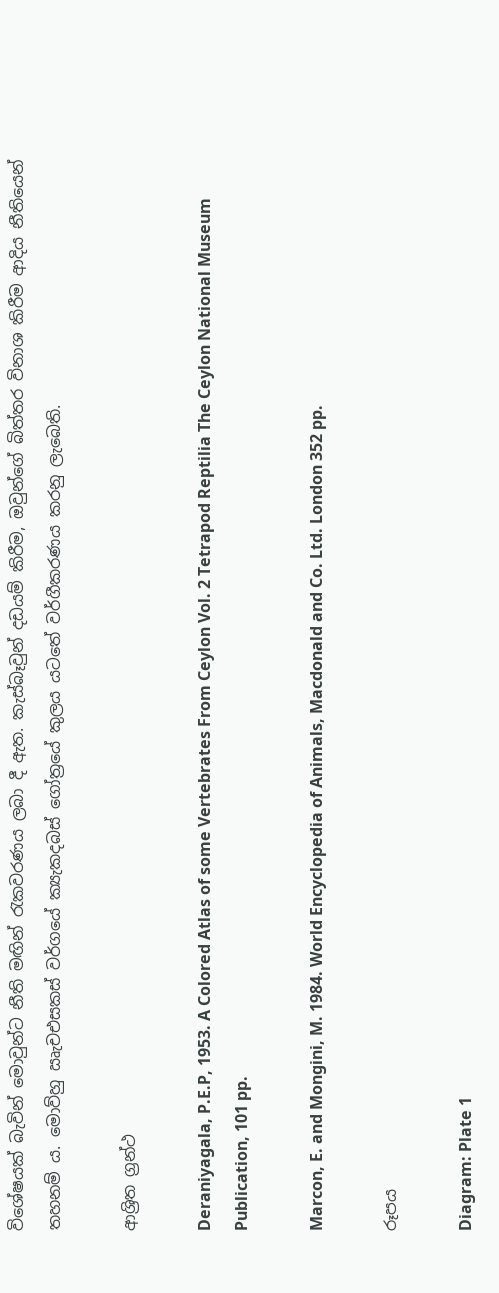විශේෂයක් බැවින් මොවුන්ට නීති මඟින් රැකවරණය ලබා දී ඇත. කැස්බෑවුන් දඩයම් කිරීම, ඔවුන්ගේ බිත්තර විනාශ කිරීම ආදිය නීතියෙන් තහනම් ය. මොව්හු ඍැචඑසකස් වර්ගයේ ක්‍යැකදබස් ගෝත්‍රයේ කුලය යටතේ වර්ගීකරණය කරනු ලැබෙති.

ආශ්‍රිත ග්‍රන්ථ

Deraniyagala, P.E.P, 1953. A Colored Atlas of some Vertebrates From Ceylon Vol. 2 Tetrapod Reptilia The Ceylon National Museum Publication, 101 pp.

Marcon, E. and Mongini, M. 1984. World Encyclopedia of Animals, Macdonald and Co. Ltd. London 352 pp.

රූපය

Diagram: Plate 1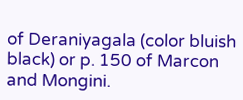of Deraniyagala (color bluish black) or p. 150 of Marcon and Mongini.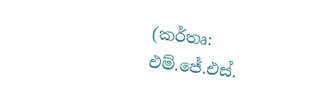(කර්තෘ: එම්.ජේ.එස්.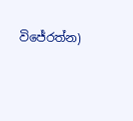විජේරත්න)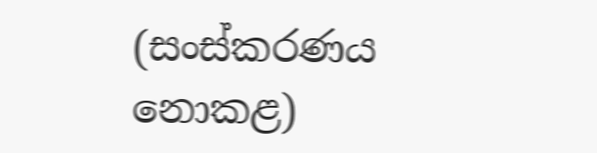(සංස්කරණය නොකළ)